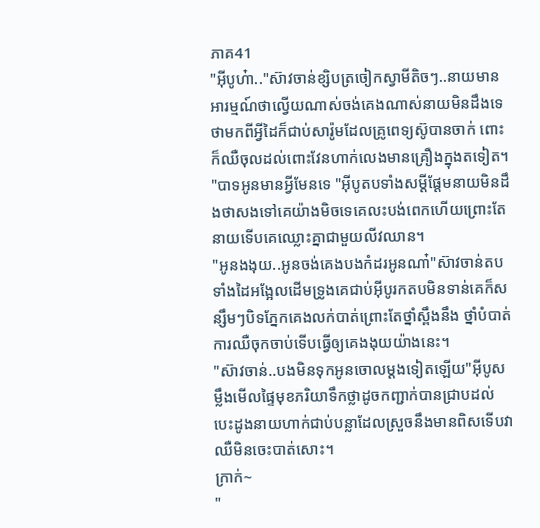ភាគ41
"អុីបូហ៎ា.."ស៊ាវចាន់ខ្សិបត្រចៀកស្វាមីតិចៗ..នាយមានអារម្មណ៍ថាល្វើយណាស់ចង់គេងណាស់នាយមិនដឹងទេថាមកពីអ្វីដៃក៏ជាប់សារ៉ូមដែលគ្រូពេទ្យស៊ូបានចាក់ ពោះក៏ឈឺចុលដល់ពោះវែនហាក់លេងមានគ្រឿងក្នុងតទៀត។
"បាទអូនមានអ្វីមែនទេ "អុីបូតបទាំងសម្ដីផ្ដែមនាយមិនដឹងថាសងទៅគេយ៉ាងមិចទេគេលះបង់ពេកហើយព្រោះតែ នាយទើបគេឈ្លោះគ្នាជាមួយលីវឈាន។
"អូនងងុយ..អូនចង់គេងបងកំដរអូនណា៎"ស៊ាវចាន់តបទាំងដៃអង្អែលដើមទ្រូងគេជាប់អុីបូរកតបមិនទាន់គេក៏សន្សឹមៗបិទភ្នែកគេងលក់បាត់ព្រោះតែថ្នាំស្ពឹងនឹង ថ្នាំបំបាត់ការឈឺចុកចាប់ទើបធ្វើឲ្យគេងងុយយ៉ាងនេះ។
"ស៊ាវចាន់..បងមិនទុកអូនចោលម្ដងទៀតឡើយ"អុីបូសម្លឹងមើលផ្ទៃមុខភរិយាទឹកថ្លាដូចកញ្ជាក់បានជ្រាបដល់បេះដូងនាយហាក់ជាប់បន្លាដែលស្រួចនឹងមានពិសទើបវាឈឺមិនចេះបាត់សោះ។
ក្រាក់~
"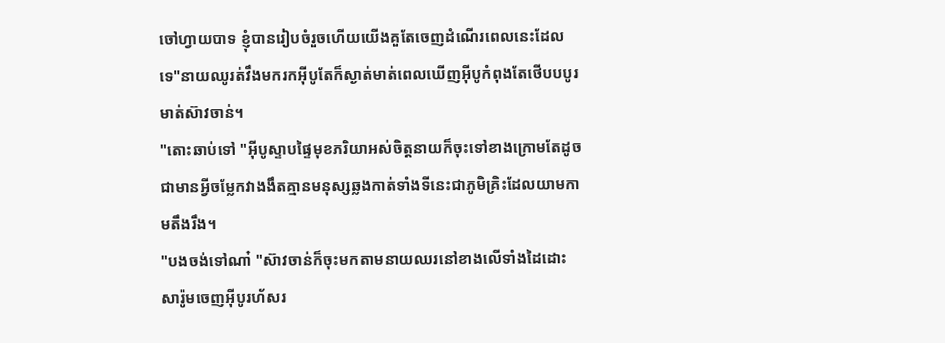ចៅហ្វាយបាទ ខ្ញុំបានរៀបចំរួចហើយយើងគួតែចេញដំណើរពេលនេះដែលទេ"នាយឈូរត់វឹងមករកអុីបូតែក៏ស្ងាត់មាត់ពេលឃើញអុីបូកំពុងតែថើបបបូរមាត់ស៊ាវចាន់។
"តោះឆាប់ទៅ "អុីបូស្ទាបផ្ទៃមុខភរិយាអស់ចិត្តនាយក៏ចុះទៅខាងក្រោមតែដូចជាមានអ្វីចម្លែកវាងងឹតគ្មានមនុស្សឆ្លងកាត់ទាំងទីនេះជាភូមិគ្រិះដែលយាមកាមតឹងរឹង។
"បងចង់ទៅណា៎ "ស៊ាវចាន់ក៏ចុះមកតាមនាយឈរនៅខាងលើទាំងដៃដោះសារ៉ូមចេញអុីបូរហ័សរ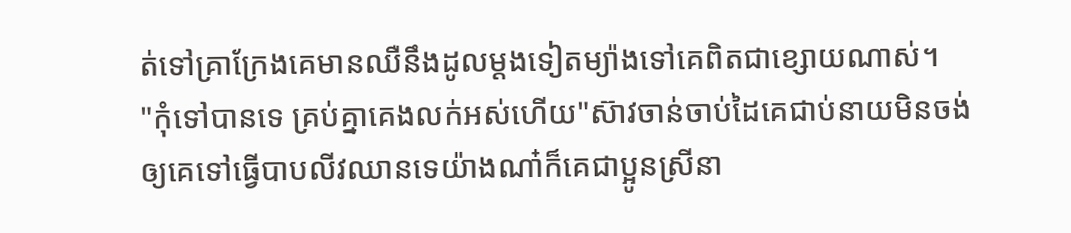ត់ទៅគ្រាក្រែងគេមានឈឺនឹងដូលម្ដងទៀតម្យ៉ាងទៅគេពិតជាខ្សោយណាស់។
"កុំទៅបានទេ គ្រប់គ្នាគេងលក់អស់ហើយ"ស៊ាវចាន់ចាប់ដៃគេជាប់នាយមិនចង់ឲ្យគេទៅធ្វើបាបលីវឈានទេយ៉ាងណា៎ក៏គេជាប្អូនស្រីនា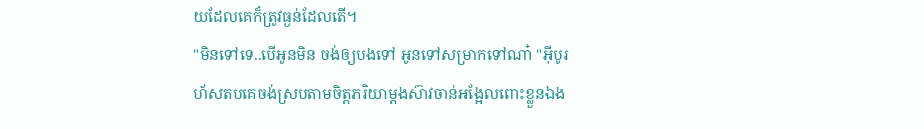យដែលគេក៏ត្រូវធ្ងន់ដែលតើ។
"មិនទៅទេ..បើអូនមិន ចង់ឲ្យបងទៅ អូនទៅសម្រាកទៅណា៎ "អុីបូរហ័សតបគេចង់ស្របតាមចិត្តភរិយាម្ដងស៊ាវចាន់អង្អែលពោះខ្លួនឯង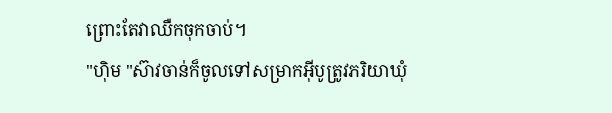ព្រោះតែវាឈឺកចុកចាប់។
"ហុិម "ស៊ាវចាន់ក៏ចូលទៅសម្រាកអុីបូត្រូវភរិយាឃុំ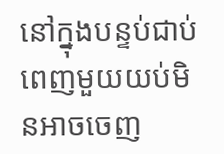នៅក្នុងបន្ទប់ជាប់ពេញមួយយប់មិនអាចចេញ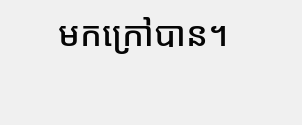មកក្រៅបាន។